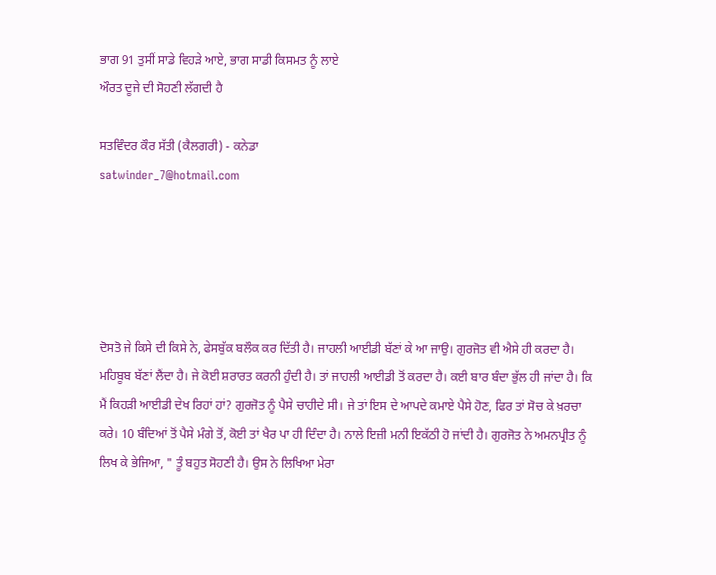ਭਾਗ 91 ਤੁਸੀਂ ਸਾਡੇ ਵਿਹੜੇ ਆਏ, ਭਾਗ ਸਾਡੀ ਕਿਸਮਤ ਨੂੰ ਲਾਏ
ਔਰਤ ਦੂਜੇ ਦੀ ਸੋਹਣੀ ਲੱਗਦੀ ਹੈ

ਸਤਵਿੰਦਰ ਕੌਰ ਸੱਤੀ (ਕੈਲਗਰੀ) - ਕਨੇਡਾ
satwinder_7@hotmail.com





ਦੋਸਤੋ ਜੇ ਕਿਸੇ ਦੀ ਕਿਸੇ ਨੇ, ਫੇਸਬੁੱਕ ਬਲੌਕ ਕਰ ਦਿੱਤੀ ਹੈ। ਜਾਹਲੀ ਆਈਡੀ ਬੱਣਾਂ ਕੇ ਆ ਜਾਉ। ਗੁਰਜੋਤ ਵੀ ਐਸੇ ਹੀ ਕਰਦਾ ਹੈ। ਮਹਿਬੂਬ ਬੱਣਾਂ ਲੈਂਦਾ ਹੈ। ਜੇ ਕੋਈ ਸ਼ਰਾਰਤ ਕਰਨੀ ਹੁੰਦੀ ਹੈ। ਤਾਂ ਜਾਹਲੀ ਆਈਡੀ ਤੋਂ ਕਰਦਾ ਹੈ। ਕਈ ਬਾਰ ਬੰਦਾ ਭੁੱਲ ਹੀ ਜਾਂਦਾ ਹੈ। ਕਿ ਮੈਂ ਕਿਹੜੀ ਆਈਡੀ ਦੇਖ ਰਿਹਾਂ ਹਾਂ? ਗੁਰਜੋਤ ਨੂੰ ਪੈਸੇ ਚਾਹੀਦੇ ਸੀ। ਜੇ ਤਾਂ ਇਸ ਦੇ ਆਪਦੇ ਕਮਾਏ ਪੈਸੇ ਹੋਣ, ਫਿਰ ਤਾਂ ਸੋਚ ਕੇ ਖ਼ਰਚਾ ਕਰੇ। 10 ਬੰਦਿਆਂ ਤੋਂ ਪੈਸੇ ਮੰਗੇ ਤੋਂ, ਕੋਈ ਤਾਂ ਖੈਰ ਪਾ ਹੀ ਦਿੰਦਾ ਹੈ। ਨਾਲੇ ਇਜ਼ੀ ਮਨੀ ਇਕੱਠੀ ਹੋ ਜਾਂਦੀ ਹੈ। ਗੁਰਜੋਤ ਨੇ ਅਮਨਪ੍ਰੀਤ ਨੂੰ ਲਿਖ ਕੇ ਭੇਜਿਆ, " ਤੂੰ ਬਹੁਤ ਸੋਹਣੀ ਹੈ। ਉਸ ਨੇ ਲਿਖਿਆ ਮੇਰਾ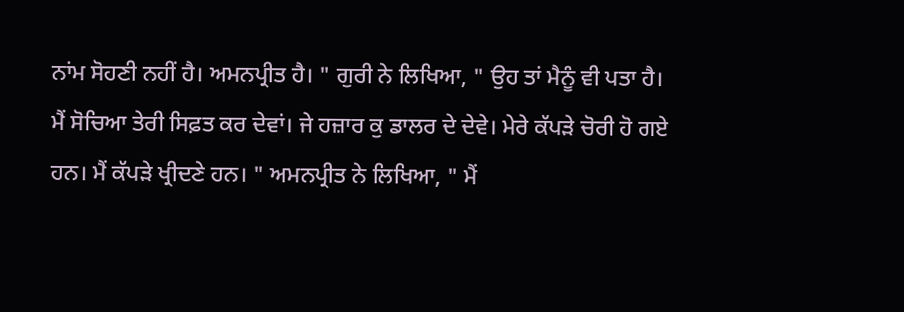ਨਾਂਮ ਸੋਹਣੀ ਨਹੀਂ ਹੈ। ਅਮਨਪ੍ਰੀਤ ਹੈ। " ਗੁਰੀ ਨੇ ਲਿਖਿਆ, " ਉਹ ਤਾਂ ਮੈਨੂੰ ਵੀ ਪਤਾ ਹੈ। ਮੈਂ ਸੋਚਿਆ ਤੇਰੀ ਸਿਫ਼ਤ ਕਰ ਦੇਵਾਂ। ਜੇ ਹਜ਼ਾਰ ਕੁ ਡਾਲਰ ਦੇ ਦੇਵੇ। ਮੇਰੇ ਕੱਪੜੇ ਚੋਰੀ ਹੋ ਗਏ ਹਨ। ਮੈਂ ਕੱਪੜੇ ਖ੍ਰੀਦਣੇ ਹਨ। " ਅਮਨਪ੍ਰੀਤ ਨੇ ਲਿਖਿਆ, " ਮੈਂ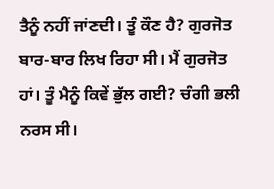ਤੈਨੂੰ ਨਹੀਂ ਜਾਂਣਦੀ। ਤੂੰ ਕੌਣ ਹੈ? ਗੁਰਜੋਤ ਬਾਰ-ਬਾਰ ਲਿਖ ਰਿਹਾ ਸੀ। ਮੈਂ ਗੁਰਜੋਤ ਹਾਂ। ਤੂੰ ਮੈਨੂੰ ਕਿਵੇਂ ਭੁੱਲ ਗਈ? ਚੰਗੀ ਭਲੀ ਨਰਸ ਸੀ।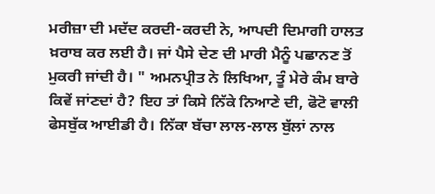ਮਰੀਜ਼ਾ ਦੀ ਮਦੱਦ ਕਰਦੀ-ਕਰਦੀ ਨੇ, ਆਪਦੀ ਦਿਮਾਗੀ ਹਾਲਤ ਖ਼ਰਾਬ ਕਰ ਲਈ ਹੈ। ਜਾਂ ਪੈਸੇ ਦੇਣ ਦੀ ਮਾਰੀ ਮੈਨੂੰ ਪਛਾਨਣ ਤੋਂ ਮੁਕਰੀ ਜਾਂਦੀ ਹੈ। " ਅਮਨਪ੍ਰੀਤ ਨੇ ਲਿਖਿਆ, ਤੂੰ ਮੇਰੇ ਕੰਮ ਬਾਰੇ ਕਿਵੇਂ ਜਾਂਣਦਾਂ ਹੈ? ਇਹ ਤਾਂ ਕਿਸੇ ਨਿੱਕੇ ਨਿਆਣੇ ਦੀ, ਫੋਟੋ ਵਾਲੀ ਫੇਸਬੁੱਕ ਆਈਡੀ ਹੈ। ਨਿੱਕਾ ਬੱਚਾ ਲਾਲ-ਲਾਲ ਬੁੱਲਾਂ ਨਾਲ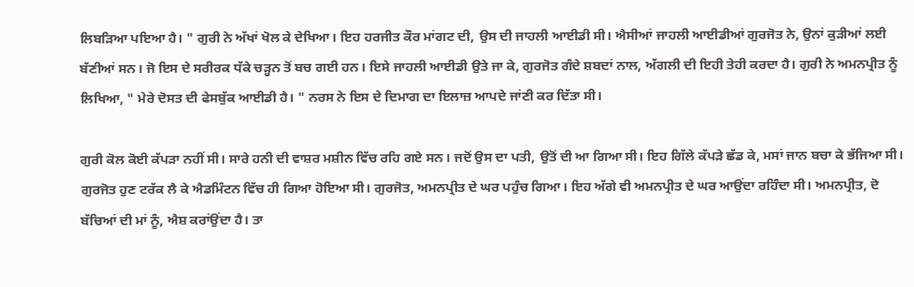ਲਿਬੜਿਆ ਪਇਆ ਹੈ। " ਗੁਰੀ ਨੇ ਅੱਖਾਂ ਖੋਲ ਕੇ ਦੇਖਿਆ। ਇਹ ਹਰਜੀਤ ਕੌਰ ਮਾਂਗਟ ਦੀ, ਉਸ ਦੀ ਜਾਹਲੀ ਆਈਡੀ ਸੀ। ਐਸੀਆਂ ਜਾਹਲੀ ਆਈਡੀਆਂ ਗੁਰਜੋਤ ਨੇ, ਉਨਾਂ ਕੁੜੀਆਂ ਲਈ ਬੱਣੀਆਂ ਸਨ। ਜੋ ਇਸ ਦੇ ਸਰੀਰਕ ਧੱਕੇ ਚੜ੍ਹਨ ਤੋਂ ਬਚ ਗਈ ਹਨ। ਇਸੇ ਜਾਹਲੀ ਆਈਡੀ ਉਤੇ ਜਾ ਕੇ, ਗੁਰਜੋਤ ਗੰਦੇ ਸ਼ਬਦਾਂ ਨਾਲ, ਅੱਗਲੀ ਦੀ ਇਹੀ ਤੇਹੀ ਕਰਦਾ ਹੈ। ਗੁਰੀ ਨੇ ਅਮਨਪ੍ਰੀਤ ਨੂੰ ਲਿਖਿਆ, " ਮੇਰੇ ਦੋਸਤ ਦੀ ਫੇਸਬੁੱਕ ਆਈਡੀ ਹੈ। " ਨਰਸ ਨੇ ਇਸ ਦੇ ਦਿਮਾਗ ਦਾ ਇਲਾਜ਼ ਆਪਦੇ ਜਾਂਣੀ ਕਰ ਦਿੱਤਾ ਸੀ।

ਗੁਰੀ ਕੋਲ ਕੋਈ ਕੱਪੜਾ ਨਹੀਂ ਸੀ। ਸਾਰੇ ਹਨੀ ਦੀ ਵਾਸ਼ਰ ਮਸ਼ੀਨ ਵਿੱਚ ਰਹਿ ਗਏ ਸਨ। ਜਦੋਂ ਉਸ ਦਾ ਪਤੀ, ਉਤੋਂ ਦੀ ਆ ਗਿਆ ਸੀ। ਇਹ ਗਿੱਲੇ ਕੱਪੜੇ ਛੱਡ ਕੇ, ਮਸਾਂ ਜਾਨ ਬਚਾ ਕੇ ਭੱਜਿਆ ਸੀ। ਗੁਰਜੋਤ ਹੁਣ ਟਰੱਕ ਲੈ ਕੇ ਐਡਮਿੰਟਨ ਵਿੱਚ ਹੀ ਗਿਆ ਹੋਇਆ ਸੀ। ਗੁਰਜੋਤ, ਅਮਨਪ੍ਰੀਤ ਦੇ ਘਰ ਪਹੁੰਚ ਗਿਆ। ਇਹ ਅੱਗੇ ਵੀ ਅਮਨਪ੍ਰੀਤ ਦੇ ਘਰ ਆਉਂਦਾ ਰਹਿੰਦਾ ਸੀ। ਅਮਨਪ੍ਰੀਤ, ਦੋ ਬੱਚਿਆਂ ਦੀ ਮਾਂ ਨੂੰ, ਐਸ਼ ਕਰਾਂਉਂਦਾ ਹੈ। ਤਾ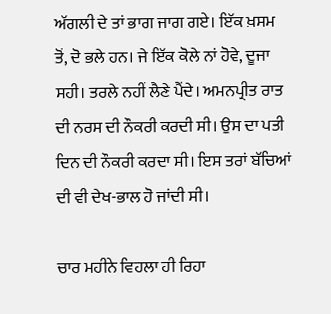ਅੱਗਲੀ ਦੇ ਤਾਂ ਭਾਗ ਜਾਗ ਗਏ। ਇੱਕ ਖ਼ਸਮ ਤੋਂ, ਦੋ ਭਲੇ ਹਨ। ਜੇ ਇੱਕ ਕੋਲੇ ਨਾਂ ਹੋਵੇ, ਦੂਜਾ ਸਹੀ। ਤਰਲੇ ਨਹੀਂ ਲੈਣੇ ਪੈਂਦੇ। ਅਮਨਪ੍ਰੀਤ ਰਾਤ ਦੀ ਨਰਸ ਦੀ ਨੌਕਰੀ ਕਰਦੀ ਸੀ। ਉਸ ਦਾ ਪਤੀ ਦਿਨ ਦੀ ਨੌਕਰੀ ਕਰਦਾ ਸੀ। ਇਸ ਤਰਾਂ ਬੱਚਿਆਂ ਦੀ ਵੀ ਦੇਖ-ਭਾਲ ਹੋ ਜਾਂਦੀ ਸੀ।

ਚਾਰ ਮਹੀਨੇ ਵਿਹਲਾ ਹੀ ਰਿਹਾ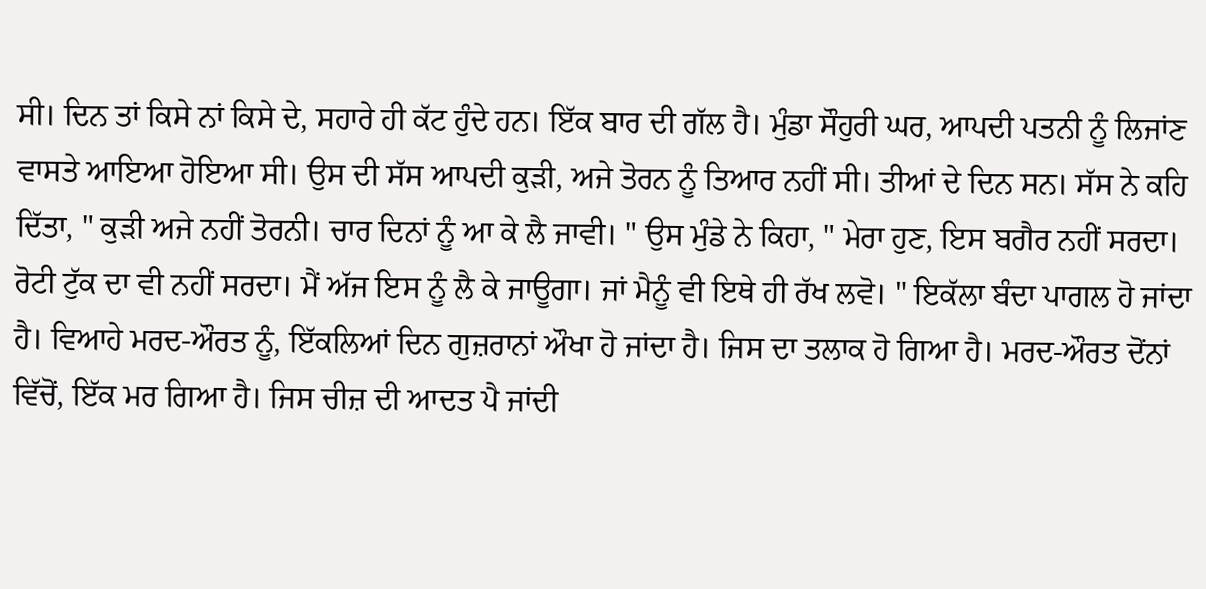ਸੀ। ਦਿਨ ਤਾਂ ਕਿਸੇ ਨਾਂ ਕਿਸੇ ਦੇ, ਸਹਾਰੇ ਹੀ ਕੱਟ ਹੁੰਦੇ ਹਨ। ਇੱਕ ਬਾਰ ਦੀ ਗੱਲ ਹੈ। ਮੁੰਡਾ ਸੌਹੁਰੀ ਘਰ, ਆਪਦੀ ਪਤਨੀ ਨੂੰ ਲਿਜਾਂਣ ਵਾਸਤੇ ਆਇਆ ਹੋਇਆ ਸੀ। ਉਸ ਦੀ ਸੱਸ ਆਪਦੀ ਕੁੜੀ, ਅਜੇ ਤੋਰਨ ਨੂੰ ਤਿਆਰ ਨਹੀਂ ਸੀ। ਤੀਆਂ ਦੇ ਦਿਨ ਸਨ। ਸੱਸ ਨੇ ਕਹਿ ਦਿੱਤਾ, " ਕੁੜੀ ਅਜੇ ਨਹੀਂ ਤੋਰਨੀ। ਚਾਰ ਦਿਨਾਂ ਨੂੰ ਆ ਕੇ ਲੈ ਜਾਵੀ। " ਉਸ ਮੁੰਡੇ ਨੇ ਕਿਹਾ, " ਮੇਰਾ ਹੁਣ, ਇਸ ਬਗੈਰ ਨਹੀਂ ਸਰਦਾ। ਰੋਟੀ ਟੁੱਕ ਦਾ ਵੀ ਨਹੀਂ ਸਰਦਾ। ਮੈਂ ਅੱਜ ਇਸ ਨੂੰ ਲੈ ਕੇ ਜਾਊਗਾ। ਜਾਂ ਮੈਨੂੰ ਵੀ ਇਥੇ ਹੀ ਰੱਖ ਲਵੋ। " ਇਕੱਲਾ ਬੰਦਾ ਪਾਗਲ ਹੋ ਜਾਂਦਾ ਹੈ। ਵਿਆਹੇ ਮਰਦ-ਔਰਤ ਨੂੰ, ਇੱਕਲਿਆਂ ਦਿਨ ਗੁਜ਼ਰਾਨਾਂ ਔਖਾ ਹੋ ਜਾਂਦਾ ਹੈ। ਜਿਸ ਦਾ ਤਲਾਕ ਹੋ ਗਿਆ ਹੈ। ਮਰਦ-ਔਰਤ ਦੋਂਨਾਂ ਵਿੱਚੋਂ, ਇੱਕ ਮਰ ਗਿਆ ਹੈ। ਜਿਸ ਚੀਜ਼ ਦੀ ਆਦਤ ਪੈ ਜਾਂਦੀ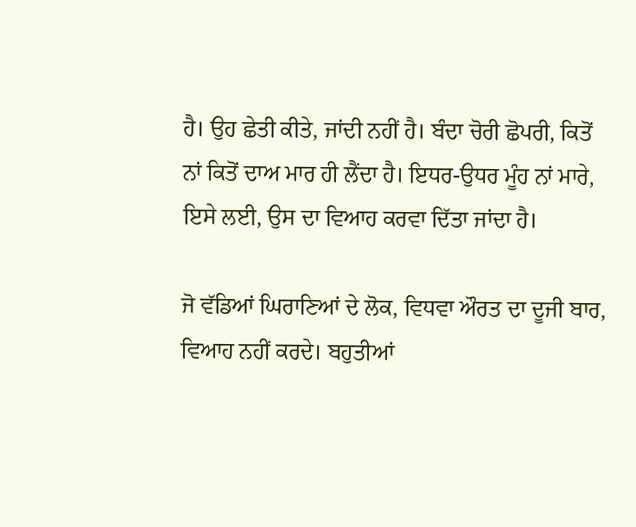ਹੈ। ਉਹ ਛੇਤੀ ਕੀਤੇ, ਜਾਂਦੀ ਨਹੀਂ ਹੈ। ਬੰਦਾ ਚੋਰੀ ਛੋਪਰੀ, ਕਿਤੋਂ ਨਾਂ ਕਿਤੋਂ ਦਾਅ ਮਾਰ ਹੀ ਲੈਂਦਾ ਹੈ। ਇਧਰ-ਉਧਰ ਮੂੰਹ ਨਾਂ ਮਾਰੇ, ਇਸੇ ਲਈ, ਉਸ ਦਾ ਵਿਆਹ ਕਰਵਾ ਦਿੱਤਾ ਜਾਂਦਾ ਹੈ।

ਜੋ ਵੱਡਿਆਂ ਘਿਰਾਣਿਆਂ ਦੇ ਲੋਕ, ਵਿਧਵਾ ਔਰਤ ਦਾ ਦੂਜੀ ਬਾਰ, ਵਿਆਹ ਨਹੀਂ ਕਰਦੇ। ਬਹੁਤੀਆਂ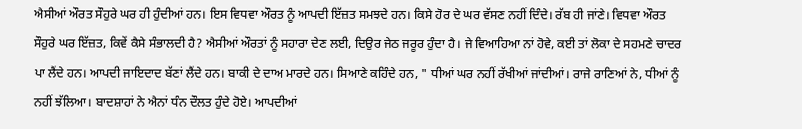ਐਸੀਆਂ ਔਰਤ ਸੌਹੁਰੇ ਘਰ ਹੀ ਹੁੰਦੀਆਂ ਹਨ। ਇਸ ਵਿਧਵਾ ਔਰਤ ਨੂੰ ਆਪਦੀ ਇੱਜ਼ਤ ਸਮਝਦੇ ਹਨ। ਕਿਸੇ ਹੋਰ ਦੇ ਘਰ ਵੱਸਣ ਨਹੀਂ ਦਿੰਦੇ। ਰੱਬ ਹੀ ਜਾਂਣੇ। ਵਿਧਵਾ ਔਰਤ ਸੌਹੁਰੇ ਘਰ ਇੱਜ਼ਤ, ਕਿਵੇਂ ਕੈਸੇ ਸੰਭਾਲਦੀ ਹੈ? ਐਸੀਆਂ ਔਰਤਾਂ ਨੂੰ ਸਹਾਰਾ ਦੇਣ ਲਈ, ਦਿਉਰ ਜੇਠ ਜਰੂਰ ਹੁੰਦਾ ਹੈ। ਜੇ ਵਿਆਹਿਆ ਨਾਂ ਹੋਵੇ, ਕਈ ਤਾਂ ਲੋਕਾ ਦੇ ਸਹਮਣੇ ਚਾਦਰ ਪਾ ਲੈਂਦੇ ਹਨ। ਆਪਦੀ ਜਾਇਦਾਦ ਬੱਣਾਂ ਲੈਂਦੇ ਹਨ। ਬਾਕੀ ਦੇ ਦਾਅ ਮਾਰਦੇ ਹਨ। ਸਿਆਣੇ ਕਹਿੰਦੇ ਹਨ, " ਧੀਆਂ ਘਰ ਨਹੀਂ ਰੱਖੀਆਂ ਜਾਂਦੀਆਂ। ਰਾਜੇ ਰਾਣਿਆਂ ਨੇ, ਧੀਆਂ ਨੂੰ ਨਹੀਂ ਝੱਲਿਆ। ਬਾਦਸ਼ਾਹਾਂ ਨੇ ਐਨਾਂ ਧੰਨ ਦੌਲਤ ਹੁੰਦੇ ਹੋਏ। ਆਪਦੀਆਂ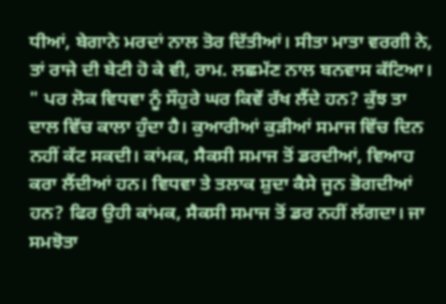ਧੀਆਂ, ਬੇਗਾਨੇ ਮਰਦਾਂ ਨਾਲ ਤੋਰ ਦਿੱਤੀਆਂ। ਸੀਤਾ ਮਾਤਾ ਵਰਗੀ ਨੇ, ਤਾਂ ਰਾਜੇ ਦੀ ਬੇਟੀ ਹੋ ਕੇ ਵੀ, ਰਾਮ. ਲਛਮੱਣ ਨਾਲ ਬਨਵਾਸ ਕੱਟਿਆ। " ਪਰ ਲੋਕ ਵਿਧਵਾ ਨੂੰ ਸੌਹੁਰੇ ਘਰ ਕਿਵੇਂ ਰੱਖ ਲੈਂਦੇ ਹਨ? ਕੁੱਝ ਤਾ ਦਾਲ ਵਿੱਚ ਕਾਲਾ ਹੁੰਦਾ ਹੈ। ਕੁਆਰੀਆਂ ਕੁੜੀਆਂ ਸਮਾਜ ਵਿੱਚ ਦਿਨ ਨਹੀਂ ਕੱਟ ਸਕਦੀ। ਕਾਂਮਕ, ਸੈਕਸੀ ਸਮਾਜ ਤੋਂ ਡਰਦੀਆਂ, ਵਿਆਹ ਕਰਾ ਲੈਂਦੀਆਂ ਹਨ। ਵਿਧਵਾ ਤੇ ਤਲਾਕ ਸ਼ੁਦਾ ਕੈਸੇ ਜੂਨ ਭੋਗਦੀਆਂ ਹਨ? ਫਿਰ ਉਹੀ ਕਾਂਮਕ, ਸੈਕਸੀ ਸਮਾਜ ਤੋਂ ਡਰ ਨਹੀਂ ਲੱਗਦਾ। ਜਾ ਸਮਝੋਤਾ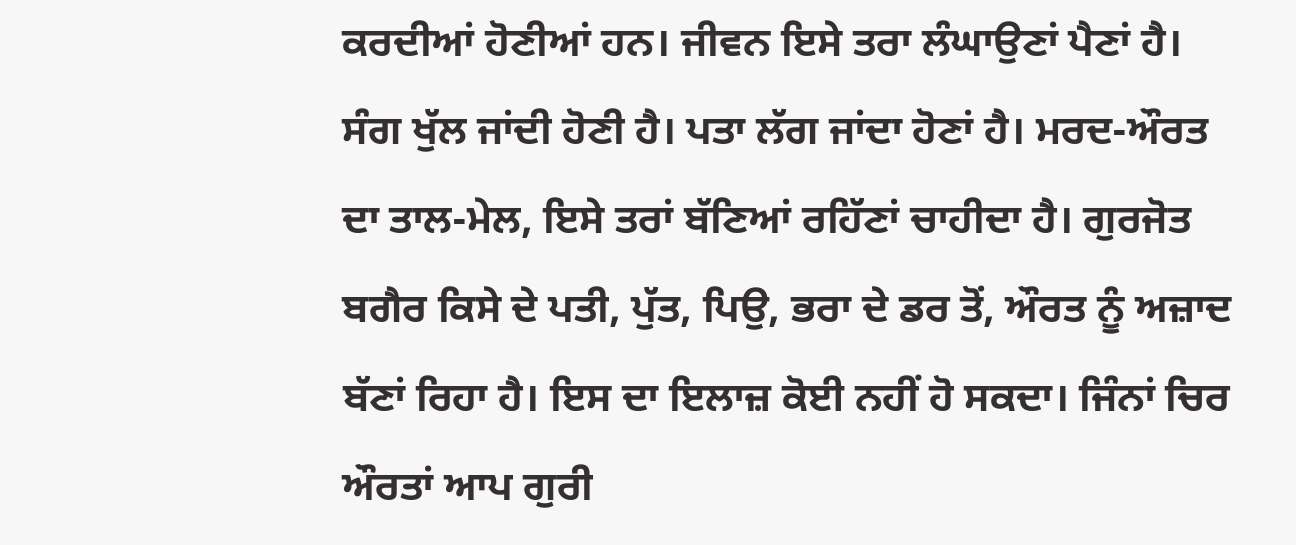ਕਰਦੀਆਂ ਹੋਣੀਆਂ ਹਨ। ਜੀਵਨ ਇਸੇ ਤਰਾ ਲੰਘਾਉਣਾਂ ਪੈਣਾਂ ਹੈ। ਸੰਗ ਖੁੱਲ ਜਾਂਦੀ ਹੋਣੀ ਹੈ। ਪਤਾ ਲੱਗ ਜਾਂਦਾ ਹੋਣਾਂ ਹੈ। ਮਰਦ-ਔਰਤ ਦਾ ਤਾਲ-ਮੇਲ, ਇਸੇ ਤਰਾਂ ਬੱਣਿਆਂ ਰਹਿੱਣਾਂ ਚਾਹੀਦਾ ਹੈ। ਗੁਰਜੋਤ ਬਗੈਰ ਕਿਸੇ ਦੇ ਪਤੀ, ਪੁੱਤ, ਪਿਉ, ਭਰਾ ਦੇ ਡਰ ਤੋਂ, ਔਰਤ ਨੂੰ ਅਜ਼ਾਦ ਬੱਣਾਂ ਰਿਹਾ ਹੈ। ਇਸ ਦਾ ਇਲਾਜ਼ ਕੋਈ ਨਹੀਂ ਹੋ ਸਕਦਾ। ਜਿੰਨਾਂ ਚਿਰ ਔਰਤਾਂ ਆਪ ਗੁਰੀ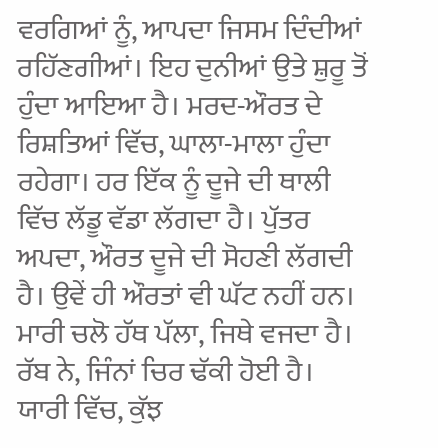ਵਰਗਿਆਂ ਨੂੰ, ਆਪਦਾ ਜਿਸਮ ਦਿੰਦੀਆਂ ਰਹਿੱਣਗੀਆਂ। ਇਹ ਦੁਨੀਆਂ ਉਤੇ ਸ਼ੁਰੂ ਤੋਂ ਹੁੰਦਾ ਆਇਆ ਹੈ। ਮਰਦ-ਔਰਤ ਦੇ ਰਿਸ਼ਤਿਆਂ ਵਿੱਚ, ਘਾਲਾ-ਮਾਲਾ ਹੁੰਦਾ ਰਹੇਗਾ। ਹਰ ਇੱਕ ਨੂੰ ਦੂਜੇ ਦੀ ਥਾਲੀ ਵਿੱਚ ਲੱਡੂ ਵੱਡਾ ਲੱਗਦਾ ਹੈ। ਪੁੱਤਰ ਅਪਦਾ, ਔਰਤ ਦੂਜੇ ਦੀ ਸੋਹਣੀ ਲੱਗਦੀ ਹੈ। ਉਵੇਂ ਹੀ ਔਰਤਾਂ ਵੀ ਘੱਟ ਨਹੀਂ ਹਨ। ਮਾਰੀ ਚਲੋ ਹੱਥ ਪੱਲਾ, ਜਿਥੇ ਵਜਦਾ ਹੈ। ਰੱਬ ਨੇ, ਜਿੰਨਾਂ ਚਿਰ ਢੱਕੀ ਹੋਈ ਹੈ। ਯਾਰੀ ਵਿੱਚ, ਕੁੱਝ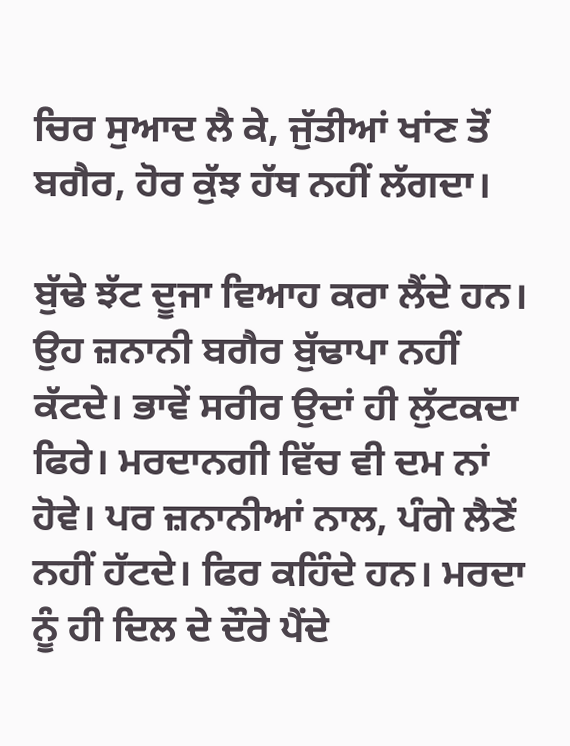ਚਿਰ ਸੁਆਦ ਲੈ ਕੇ, ਜੁੱਤੀਆਂ ਖਾਂਣ ਤੋਂ ਬਗੈਰ, ਹੋਰ ਕੁੱਝ ਹੱਥ ਨਹੀਂ ਲੱਗਦਾ।

ਬੁੱਢੇ ਝੱਟ ਦੂਜਾ ਵਿਆਹ ਕਰਾ ਲੈਂਦੇ ਹਨ। ਉਹ ਜ਼ਨਾਨੀ ਬਗੈਰ ਬੁੱਢਾਪਾ ਨਹੀਂ ਕੱਟਦੇ। ਭਾਵੇਂ ਸਰੀਰ ਉਦਾਂ ਹੀ ਲੁੱਟਕਦਾ ਫਿਰੇ। ਮਰਦਾਨਗੀ ਵਿੱਚ ਵੀ ਦਮ ਨਾਂ ਹੋਵੇ। ਪਰ ਜ਼ਨਾਨੀਆਂ ਨਾਲ, ਪੰਗੇ ਲੈਣੋਂ ਨਹੀਂ ਹੱਟਦੇ। ਫਿਰ ਕਹਿੰਦੇ ਹਨ। ਮਰਦਾ ਨੂੰ ਹੀ ਦਿਲ ਦੇ ਦੌਰੇ ਪੈਂਦੇ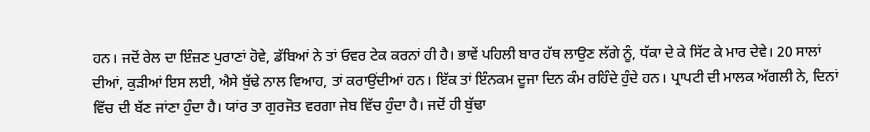ਹਨ। ਜਦੋਂ ਰੇਲ ਦਾ ਇੰਜ਼ਣ ਪੁਰਾਣਾਂ ਹੋਵੇ, ਡੱਬਿਆਂ ਨੇ ਤਾਂ ਓਵਰ ਟੇਕ ਕਰਨਾਂ ਹੀ ਹੈ। ਭਾਵੇਂ ਪਹਿਲੀ ਬਾਰ ਹੱਥ ਲਾਉਣ ਲੱਗੇ ਨੂੰ, ਧੱਕਾ ਦੇ ਕੇ ਸਿੱਟ ਕੇ ਮਾਰ ਦੇਵੇ। 20 ਸਾਲਾਂ ਦੀਆਂ, ਕੁੜੀਆਂ ਇਸ ਲਈ, ਐਸੇ ਬੁੱਢੇ ਨਾਲ ਵਿਆਹ, ਤਾਂ ਕਰਾਉਂਦੀਆਂ ਹਨ। ਇੱਕ ਤਾਂ ਇੰਨਕਮ ਦੂਜਾ ਦਿਨ ਕੰਮ ਰਹਿੰਦੇ ਹੁੰਦੇ ਹਨ। ਪ੍ਰਾਪਟੀ ਦੀ ਮਾਲਕ ਅੱਗਲੀ ਨੇ, ਦਿਨਾਂ ਵਿੱਚ ਦੀ ਬੱਣ ਜਾਂਣਾ ਹੁੰਦਾ ਹੈ। ਯਾਂਰ ਤਾ ਗੁਰਜੋਤ ਵਰਗਾ ਜੇਬ ਵਿੱਚ ਹੁੰਦਾ ਹੈ। ਜਦੋਂ ਹੀ ਬੁੱਢਾ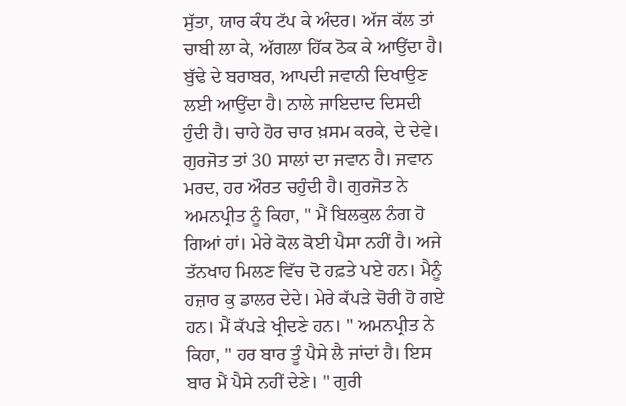ਸੁੱਤਾ, ਯਾਰ ਕੰਧ ਟੱਪ ਕੇ ਅੰਦਰ। ਅੱਜ ਕੱਲ ਤਾਂ ਚਾਬੀ ਲਾ ਕੇ, ਅੱਗਲਾ ਹਿੱਕ ਠੋਕ ਕੇ ਆਉਂਦਾ ਹੈ। ਬੁੱਢੇ ਦੇ ਬਰਾਬਰ, ਆਪਦੀ ਜਵਾਨੀ ਦਿਖਾਉਣ ਲਈ ਆਉਂਦਾ ਹੈ। ਨਾਲੇ ਜਾਇਦਾਦ ਦਿਸਦੀ ਹੁੰਦੀ ਹੈ। ਚਾਹੇ ਹੋਰ ਚਾਰ ਖ਼ਸਮ ਕਰਕੇ, ਦੇ ਦੇਵੇ। ਗੁਰਜੋਤ ਤਾਂ 30 ਸਾਲਾਂ ਦਾ ਜਵਾਨ ਹੈ। ਜਵਾਨ ਮਰਦ, ਹਰ ਔਰਤ ਚਹੁੰਦੀ ਹੈ। ਗੁਰਜੋਤ ਨੇ ਅਮਨਪ੍ਰੀਤ ਨੂੰ ਕਿਹਾ, " ਮੈਂ ਬਿਲਕੁਲ ਨੰਗ ਹੋ ਗਿਆਂ ਹਾਂ। ਮੇਰੇ ਕੋਲ ਕੋਈ ਪੈਸਾ ਨਹੀਂ ਹੈ। ਅਜੇ ਤੱਨਖਾਹ ਮਿਲਣ ਵਿੱਚ ਦੋ ਹਫ਼ਤੇ ਪਏ ਹਨ। ਮੈਨੂੰ ਹਜ਼ਾਰ ਕੁ ਡਾਲਰ ਦੇਦੇ। ਮੇਰੇ ਕੱਪੜੇ ਚੋਰੀ ਹੋ ਗਏ ਹਨ। ਮੈਂ ਕੱਪੜੇ ਖ੍ਰੀਦਣੇ ਹਨ। " ਅਮਨਪ੍ਰੀਤ ਨੇ ਕਿਹਾ, " ਹਰ ਬਾਰ ਤੂੰ ਪੈਸੇ ਲੈ ਜਾਂਦਾਂ ਹੈ। ਇਸ ਬਾਰ ਮੈਂ ਪੈਸੇ ਨਹੀਂ ਦੇਣੇ। " ਗੁਰੀ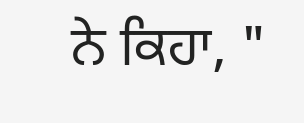ਨੇ ਕਿਹਾ, "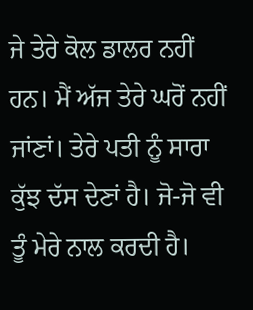ਜੇ ਤੇਰੇ ਕੋਲ ਡਾਲਰ ਨਹੀਂ ਹਨ। ਮੈਂ ਅੱਜ ਤੇਰੇ ਘਰੋਂ ਨਹੀਂ ਜਾਂਣਾਂ। ਤੇਰੇ ਪਤੀ ਨੂੰ ਸਾਰਾ ਕੁੱਝ ਦੱਸ ਦੇਣਾਂ ਹੈ। ਜੋ-ਜੋ ਵੀ ਤੂੰ ਮੇਰੇ ਨਾਲ ਕਰਦੀ ਹੈ।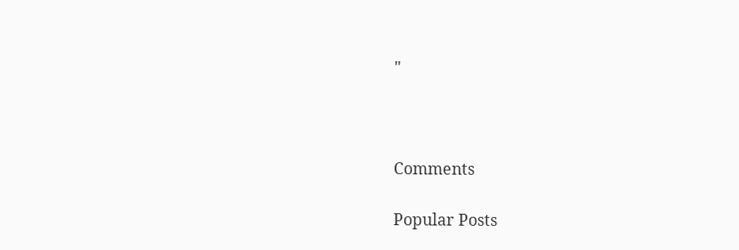"



Comments

Popular Posts